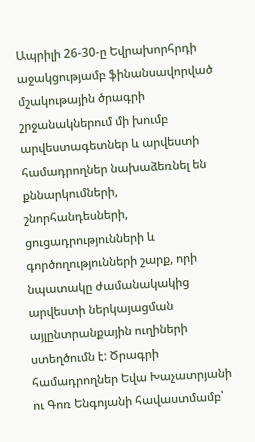Ապրիլի 26-30-ը Եվրախորհրդի աջակցությամբ ֆինանսավորված մշակութային ծրագրի շրջանակներում մի խումբ արվեստագետներ և արվեստի համադրողներ նախաձեռնել են քննարկումների, շնորհանդեսների, ցուցադրությունների և գործողությունների շարք, որի նպատակը ժամանակակից արվեստի ներկայացման այլընտրանքային ուղիների ստեղծումն է: Ծրագրի համադրողներ Եվա Խաչատրյանի ու Գոռ Ենգոյանի հավաստմամբ՝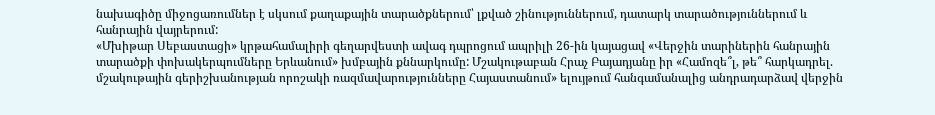նախագիծը միջոցառումներ է սկսում քաղաքային տարածքներում՝ լքված շինություններում, դատարկ տարածություններում և հանրային վայրերում:
«Մխիթար Սեբաստացի» կրթահամալիրի գեղարվեստի ավագ դպրոցում ապրիլի 26-ին կայացավ «Վերջին տարիներին հանրային տարածքի փոխակերպումները Երևանում» խմբային քննարկումը: Մշակութաբան Հրաչ Բայադյանը իր «Համոզե՞լ, թե՞ հարկադրել. մշակութային գերիշխանության որոշակի ռազմավարությունները Հայաստանում» ելույթում հանգամանալից անդրադարձավ վերջին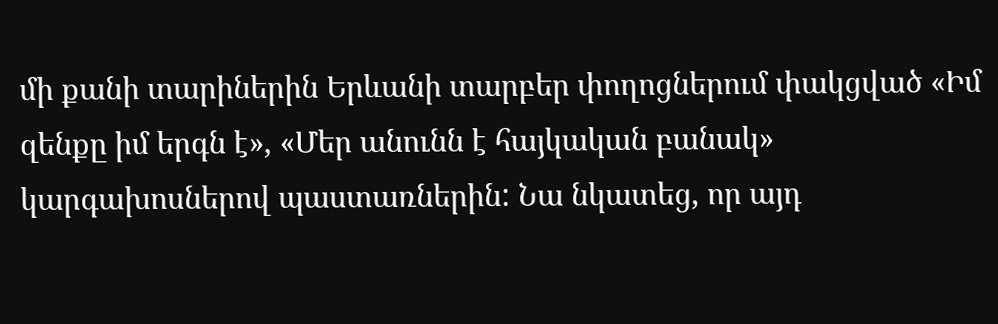մի քանի տարիներին Երևանի տարբեր փողոցներում փակցված «Իմ զենքը իմ երգն է», «Մեր անունն է հայկական բանակ» կարգախոսներով պաստառներին: Նա նկատեց, որ այդ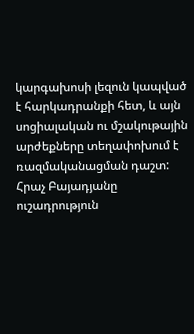կարգախոսի լեզուն կապված է հարկադրանքի հետ, և այն սոցիալական ու մշակութային արժեքները տեղափոխում է ռազմականացման դաշտ:
Հրաչ Բայադյանը ուշադրություն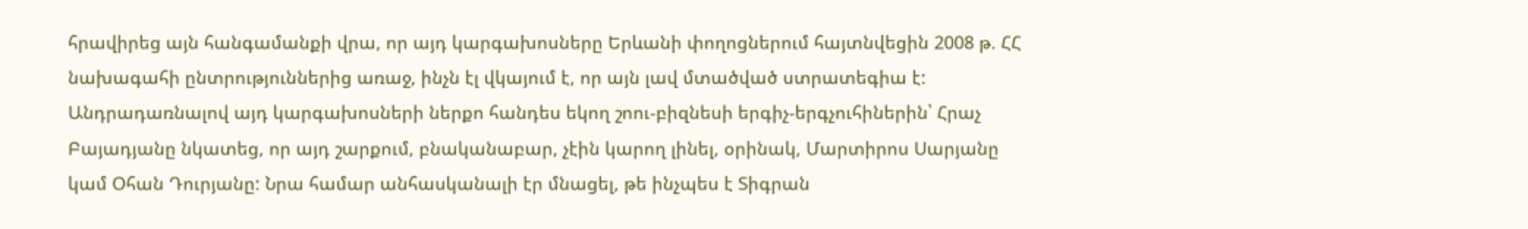հրավիրեց այն հանգամանքի վրա, որ այդ կարգախոսները Երևանի փողոցներում հայտնվեցին 2008 թ. ՀՀ նախագահի ընտրություններից առաջ, ինչն էլ վկայում է, որ այն լավ մտածված ստրատեգիա է: Անդրադառնալով այդ կարգախոսների ներքո հանդես եկող շոու-բիզնեսի երգիչ-երգչուհիներին՝ Հրաչ Բայադյանը նկատեց, որ այդ շարքում, բնականաբար, չէին կարող լինել, օրինակ, Մարտիրոս Սարյանը կամ Օհան Դուրյանը: Նրա համար անհասկանալի էր մնացել, թե ինչպես է Տիգրան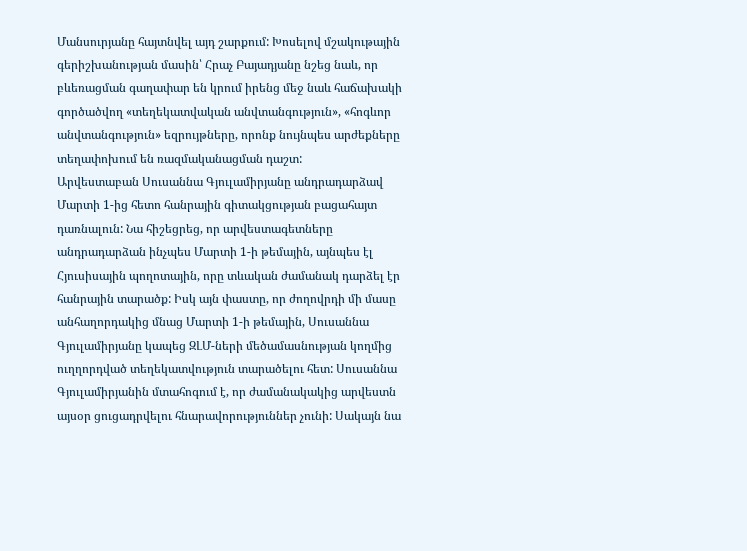Մանսուրյանը հայտնվել այդ շարքում: Խոսելով մշակութային գերիշխանության մասին՝ Հրաչ Բայադյանը նշեց նաև, որ բևեռացման գաղափար են կրում իրենց մեջ նաև հաճախակի գործածվող «տեղեկատվական անվտանգություն», «հոգևոր անվտանգություն» եզրույթները, որոնք նույնպես արժեքները տեղափոխում են ռազմականացման դաշտ:
Արվեստաբան Սուսաննա Գյուլամիրյանը անդրադարձավ Մարտի 1-ից հետո հանրային գիտակցության բացահայտ դառնալուն: Նա հիշեցրեց, որ արվեստագետները անդրադարձան ինչպես Մարտի 1-ի թեմային, այնպես էլ Հյուսիսային պողոտային, որը տևական ժամանակ դարձել էր հանրային տարածք: Իսկ այն փաստը, որ ժողովրդի մի մասը անհաղորդակից մնաց Մարտի 1-ի թեմային, Սուսաննա Գյուլամիրյանը կապեց ԶԼՄ-ների մեծամասնության կողմից ուղղորդված տեղեկատվություն տարածելու հետ: Սուսաննա Գյուլամիրյանին մտահոգում է, որ ժամանակակից արվեստն այսօր ցուցադրվելու հնարավորություններ չունի: Սակայն նա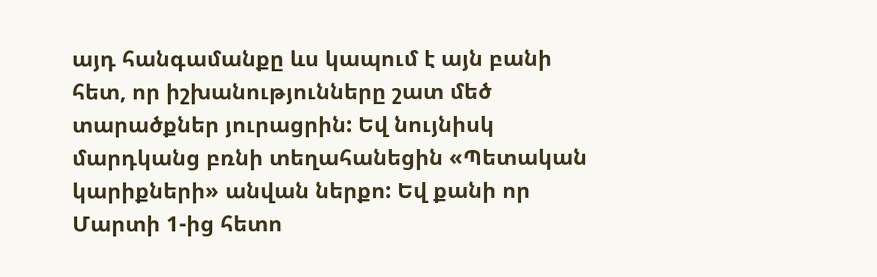այդ հանգամանքը ևս կապում է այն բանի հետ, որ իշխանությունները շատ մեծ տարածքներ յուրացրին: Եվ նույնիսկ մարդկանց բռնի տեղահանեցին «Պետական կարիքների» անվան ներքո: Եվ քանի որ Մարտի 1-ից հետո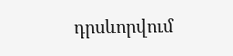դրսևորվում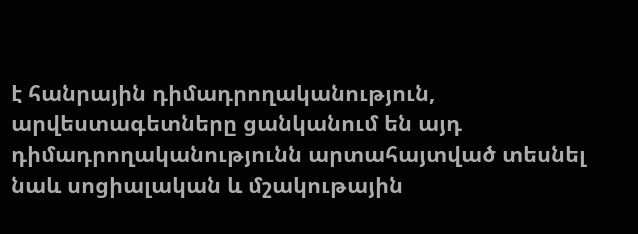է հանրային դիմադրողականություն, արվեստագետները ցանկանում են այդ դիմադրողականությունն արտահայտված տեսնել նաև սոցիալական և մշակութային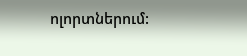ոլորտներում: